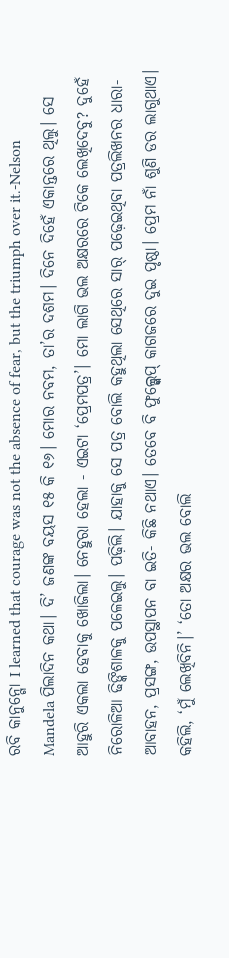ରବି କାନୁନ୍ଗୋ I learned that courage was not the absence of fear, but the triumph over it.-Nelson Mandela ପିଲାଦିନ କଥା। ଦି’ ଜଣଙ୍କ ବୟସ ୧୫ କି ୧୬। ମୋର ନବମ, ତା’ର ଦଶମ। ଦିନେ ଦିହେଁ ଏକାନ୍ତରେ ଥିଲୁ। ସେ ଆହୁରି ଏକଲା ହେବାକୁ ଖୋଜିଲା। ନେହୁରା ହେଲା - ଏଇଟା ‘ପ୍ରେମପତ୍ର’। ମୋ ଲାଗି ଭଲ ଅକ୍ଷରରେ ଟିକେ ଲେଖିଦେବୁ? ଦୁହେଁ ନିରୋଳିଆ ଢିଙ୍କିଶାଳକୁ ପଳେଇଲୁ। ପଢ଼ିଲି। ଯାହାକୁ ସେ ପତ୍ର ବୋଲି କହୁଥିଲା ସେଥିରେ ସାର୍ ପଢ଼େଇଥିବା ପତ୍ରଲିଖନର ଧାରା- ଆବାହନ, ପ୍ରସଙ୍ଗ, ଉପସ୍ଥାପନ ବା ଇତି- କିଛି ନଥାଏ। ତେବେ ବି ଫୁଲ୍ସ୍କେପ୍ କାଗଜରେ ଦୁଇ ପୃଷ୍ଠା। ପ୍ରେମ ନାଁ ଶୁଣି ଡର ଲାଗୁଥାଏ। କହିଲି, ‘ମୁଁ ଲେଖିବିନି।’ ‘ତୋ ଅକ୍ଷର ଭଲ ବୋଲି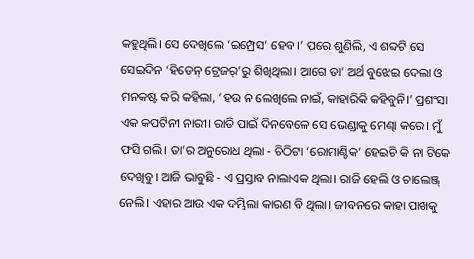କହୁଥିଲି। ସେ ଦେଖିଲେ ‘ଇମ୍ପ୍ରେସ’ ହେବ।’ ପରେ ଶୁଣିଲି, ଏ ଶବ୍ଦଟି ସେ ସେଇଦିନ ‘ହିଡେନ୍ ଟ୍ରେଜର୍’ରୁ ଶିଖିଥିଲା। ଆଗେ ତା’ ଅର୍ଥ ବୁଝେଇ ଦେଲା ଓ ମନକଷ୍ଟ କରି କହିଲା, ‘ହଉ ନ ଲେଖିଲେ ନାଇଁ, କାହାରିକି କହିବୁନି।’ ପ୍ରଶଂସା ଏକ କପଟିନୀ ନାରୀ। ରାତି ପାଇଁ ଦିନବେଳେ ସେ ଭେଣ୍ଡାକୁ ମେଣ୍ଢା କରେ। ମୁଁ ଫସି ଗଲି। ତା’ର ଅନୁରୋଧ ଥିଲା - ଚିଠିଟା ‘ରୋମାଣ୍ଟିକ’ ହେଇଚି କି ନା ଟିକେ ଦେଖିବୁ। ଆଜି ଭାବୁଛି - ଏ ପ୍ରସ୍ତାବ ନାଲାଏକ ଥିଲା। ରାଜି ହେଲି ଓ ଚାଲେଞ୍ଜ୍ ନେଲି। ଏହାର ଆଉ ଏକ ଦମ୍ଭିଲା କାରଣ ବି ଥିଲା। ଜୀବନରେ କାହା ପାଖକୁ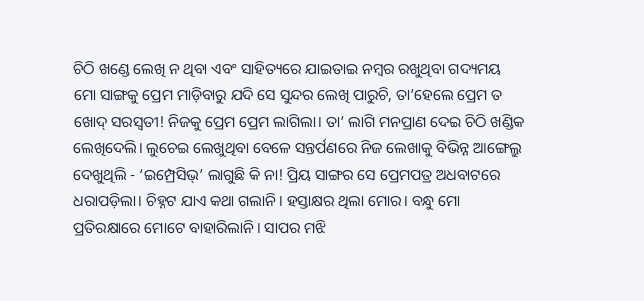ଚିଠି ଖଣ୍ଡେ ଲେଖି ନ ଥିବା ଏବଂ ସାହିତ୍ୟରେ ଯାଇତାଇ ନମ୍ୱର ରଖୁଥିବା ଗଦ୍ୟମୟ ମୋ ସାଙ୍ଗକୁ ପ୍ରେମ ମାଡ଼ିବାରୁ ଯଦି ସେ ସୁନ୍ଦର ଲେଖି ପାରୁଚି, ତା’ହେଲେ ପ୍ରେମ ତ ଖୋଦ୍ ସରସ୍ୱତୀ! ନିଜକୁ ପ୍ରେମ ପ୍ରେମ ଲାଗିଲା। ତା’ ଲାଗି ମନପ୍ରାଣ ଦେଇ ଚିଠି ଖଣ୍ଡିକ ଲେଖିଦେଲି। ଲୁଚେଇ ଲେଖୁଥିବା ବେଳେ ସନ୍ତର୍ପଣରେ ନିଜ ଲେଖାକୁ ବିଭିନ୍ନ ଆଙ୍ଗେଲ୍ରୁ ଦେଖୁଥିଲି - ‘ଇମ୍ପ୍ରେସିଭ୍’ ଲାଗୁଛି କି ନା! ପ୍ରିୟ ସାଙ୍ଗର ସେ ପ୍ରେମପତ୍ର ଅଧବାଟରେ ଧରାପଡ଼ିଲା। ଚିହ୍ନଟ ଯାଏ କଥା ଗଲାନି। ହସ୍ତାକ୍ଷର ଥିଲା ମୋର। ବନ୍ଧୁ ମୋ ପ୍ରତିରକ୍ଷାରେ ମୋଟେ ବାହାରିଲାନି। ସାପର ମଝି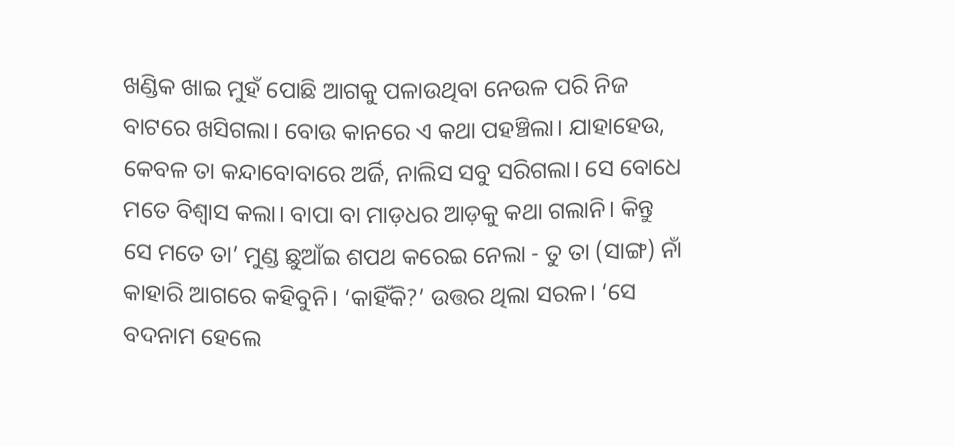ଖଣ୍ଡିକ ଖାଇ ମୁହଁ ପୋଛି ଆଗକୁ ପଳାଉଥିବା ନେଉଳ ପରି ନିଜ ବାଟରେ ଖସିଗଲା। ବୋଉ କାନରେ ଏ କଥା ପହଞ୍ଚିଲା। ଯାହାହେଉ, କେବଳ ତା କନ୍ଦାବୋବାରେ ଅର୍ଜି, ନାଲିସ ସବୁ ସରିଗଲା। ସେ ବୋଧେ ମତେ ବିଶ୍ୱାସ କଲା। ବାପା ବା ମାଡ଼ଧର ଆଡ଼କୁ କଥା ଗଲାନି। କିନ୍ତୁ ସେ ମତେ ତା’ ମୁଣ୍ଡ ଛୁଆଁଇ ଶପଥ କରେଇ ନେଲା - ତୁ ତା (ସାଙ୍ଗ) ନାଁ କାହାରି ଆଗରେ କହିବୁନି। ‘କାହିଁକି?’ ଉତ୍ତର ଥିଲା ସରଳ। ‘ସେ ବଦନାମ ହେଲେ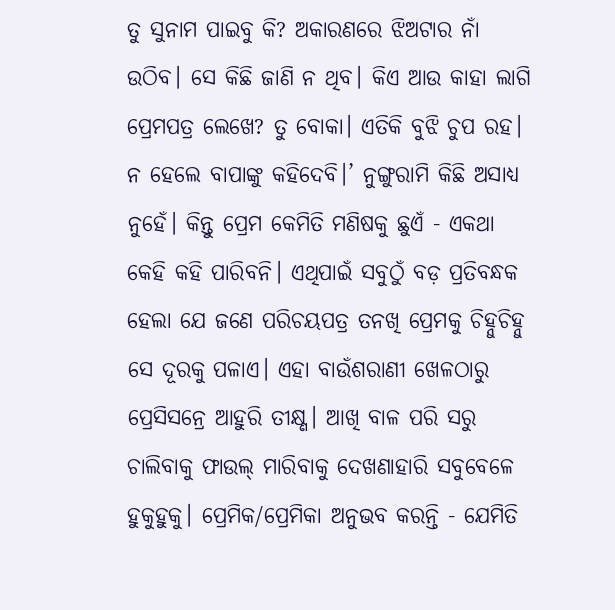ତୁ ସୁନାମ ପାଇବୁ କି? ଅକାରଣରେ ଝିଅଟାର ନାଁ ଉଠିବ। ସେ କିଛି ଜାଣି ନ ଥିବ। କିଏ ଆଉ କାହା ଲାଗି ପ୍ରେମପତ୍ର ଲେଖେ? ତୁ ବୋକା। ଏତିକି ବୁଝି ଚୁପ ରହ। ନ ହେଲେ ବାପାଙ୍କୁ କହିଦେବି।’ ନୁଙ୍ଗୁରାମି କିଛି ଅସାଧ୍ୟ ନୁହେଁ। କିନ୍ତୁ ପ୍ରେମ କେମିତି ମଣିଷକୁ ଛୁଏଁ - ଏକଥା କେହି କହି ପାରିବନି। ଏଥିପାଇଁ ସବୁଠୁଁ ବଡ଼ ପ୍ରତିବନ୍ଧକ ହେଲା ଯେ ଜଣେ ପରିଚୟପତ୍ର ତନଖି ପ୍ରେମକୁ ଚିହ୍ନୁଚିହ୍ନୁ ସେ ଦୂରକୁ ପଳାଏ। ଏହା ବାଉଁଶରାଣୀ ଖେଳଠାରୁ ପ୍ରେସିସନ୍ରେ ଆହୁରି ତୀକ୍ଷ୍ଣ। ଆଖି ବାଳ ପରି ସରୁ ଚାଲିବାକୁ ଫାଉଲ୍ ମାରିବାକୁ ଦେଖଣାହାରି ସବୁବେଳେ ହୁକୁହୁକୁ। ପ୍ରେମିକ/ପ୍ରେମିକା ଅନୁଭବ କରନ୍ତି - ଯେମିତି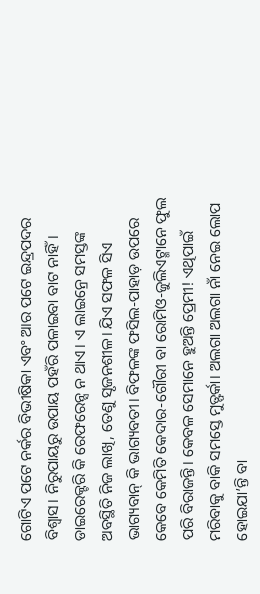ଗୋଟିଏ ପଟେ ନର୍କର ବିଭୀଷିକା ଏବଂ ଆର ପଟେ ଇନ୍ଦ୍ରପଦର ବିଶ୍ୱାସ। ନିରୁପାୟରୁ ଉପାୟ ପହଁରି ପଳାଇବା ବାଟ ନାହିଁ। ଡାଇରେକ୍ଟରି କି ରେଫରେନ୍ସ ନ ଥାଏ। ଏ ଲାଇନ୍ରେ ସମସ୍ତଙ୍କ ଅବସ୍ଥିତି ନିଜ ଲାଖି, ତେଣୁ ସୃଜନଶୀଳ। ଯିଏ ସଫଳ ସିଏ ଭାଗ୍ୟବାନ୍ କି ଭାଗ୍ୟବତୀ। ବିଫଳଙ୍କ ଫସିଲ-ପାହାଡ଼ ଉପରେ କେବେ କେମିତି କେଦାର-ଗୌରୀ ବା ରୋମିଓ-ଜୁଲିଏଟ୍ମାନେ ଫୁଲ ପରି ବିରାଜନ୍ତି। କେବଳ ସେମାନେ ହୁଅନ୍ତି ପ୍ରେମୀ! ଏଥିପାଇଁ ମରିବାକୁ ବାକି ସମସ୍ତେ ମୁତ୍ଫର୍କା। ଅଲଗା ଅଲଗା ନାଁ ନେଇ ଲୋପ ହୋଇଯା’ନ୍ତି ବା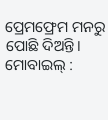ପ୍ରେମଫ୍ରେମ ମନରୁ ପୋଛି ଦିଅନ୍ତି। ମୋବାଇଲ୍ :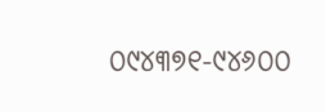୦୯୪୩୭୧-୯୪୬୦୦